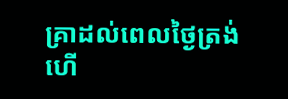គ្រាដល់ពេលថ្ងៃត្រង់ហើ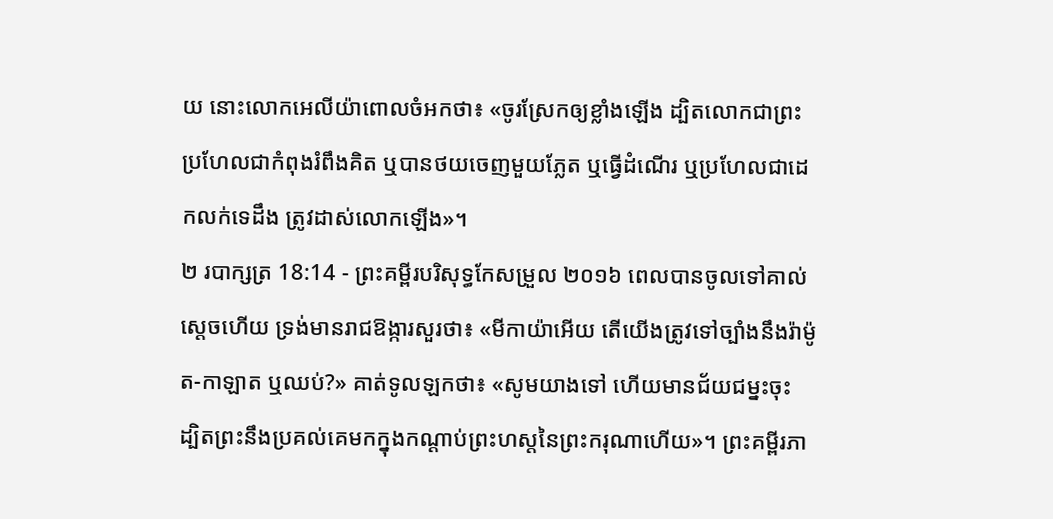យ នោះលោកអេលីយ៉ាពោលចំអកថា៖ «ចូរស្រែកឲ្យខ្លាំងឡើង ដ្បិតលោកជាព្រះ ប្រហែលជាកំពុងរំពឹងគិត ឬបានថយចេញមួយភ្លែត ឬធ្វើដំណើរ ឬប្រហែលជាដេកលក់ទេដឹង ត្រូវដាស់លោកឡើង»។
២ របាក្សត្រ 18:14 - ព្រះគម្ពីរបរិសុទ្ធកែសម្រួល ២០១៦ ពេលបានចូលទៅគាល់ស្តេចហើយ ទ្រង់មានរាជឱង្ការសួរថា៖ «មីកាយ៉ាអើយ តើយើងត្រូវទៅច្បាំងនឹងរ៉ាម៉ូត-កាឡាត ឬឈប់?» គាត់ទូលឡកថា៖ «សូមយាងទៅ ហើយមានជ័យជម្នះចុះ ដ្បិតព្រះនឹងប្រគល់គេមកក្នុងកណ្ដាប់ព្រះហស្តនៃព្រះករុណាហើយ»។ ព្រះគម្ពីរភា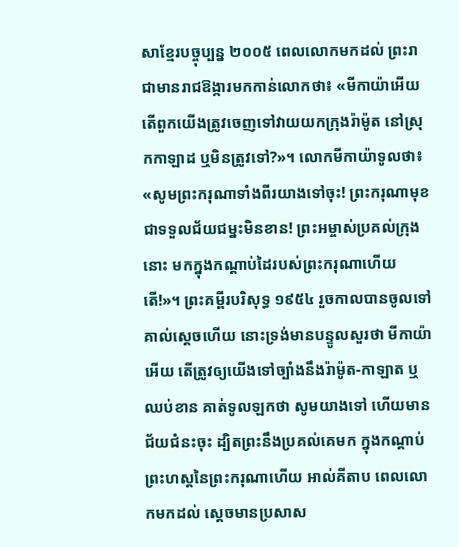សាខ្មែរបច្ចុប្បន្ន ២០០៥ ពេលលោកមកដល់ ព្រះរាជាមានរាជឱង្ការមកកាន់លោកថា៖ «មីកាយ៉ាអើយ តើពួកយើងត្រូវចេញទៅវាយយកក្រុងរ៉ាម៉ូត នៅស្រុកកាឡាដ ឬមិនត្រូវទៅ?»។ លោកមីកាយ៉ាទូលថា៖ «សូមព្រះករុណាទាំងពីរយាងទៅចុះ! ព្រះករុណាមុខជាទទួលជ័យជម្នះមិនខាន! ព្រះអម្ចាស់ប្រគល់ក្រុងនោះ មកក្នុងកណ្ដាប់ដៃរបស់ព្រះករុណាហើយតើ!»។ ព្រះគម្ពីរបរិសុទ្ធ ១៩៥៤ រួចកាលបានចូលទៅគាល់ស្តេចហើយ នោះទ្រង់មានបន្ទូលសួរថា មីកាយ៉ាអើយ តើត្រូវឲ្យយើងទៅច្បាំងនឹងរ៉ាម៉ូត-កាឡាត ឬឈប់ខាន គាត់ទូលឡកថា សូមយាងទៅ ហើយមានជ័យជំនះចុះ ដ្បិតព្រះនឹងប្រគល់គេមក ក្នុងកណ្តាប់ព្រះហស្តនៃព្រះករុណាហើយ អាល់គីតាប ពេលលោកមកដល់ ស្តេចមានប្រសាស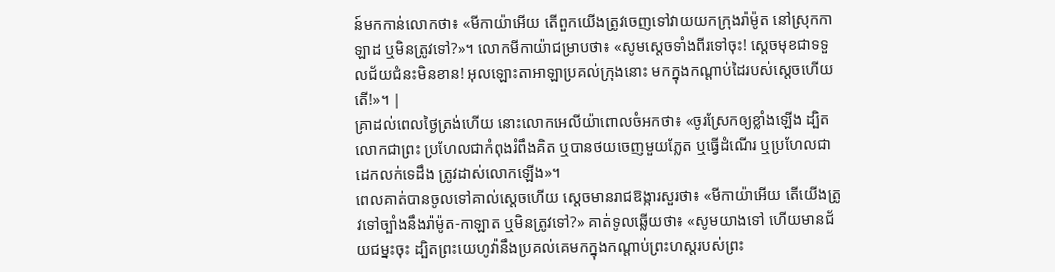ន៍មកកាន់លោកថា៖ «មីកាយ៉ាអើយ តើពួកយើងត្រូវចេញទៅវាយយកក្រុងរ៉ាម៉ូត នៅស្រុកកាឡាដ ឬមិនត្រូវទៅ?»។ លោកមីកាយ៉ាជម្រាបថា៖ «សូមស្តេចទាំងពីរទៅចុះ! ស្តេចមុខជាទទួលជ័យជំនះមិនខាន! អុលឡោះតាអាឡាប្រគល់ក្រុងនោះ មកក្នុងកណ្តាប់ដៃរបស់ស្តេចហើយតើ!»។ |
គ្រាដល់ពេលថ្ងៃត្រង់ហើយ នោះលោកអេលីយ៉ាពោលចំអកថា៖ «ចូរស្រែកឲ្យខ្លាំងឡើង ដ្បិតលោកជាព្រះ ប្រហែលជាកំពុងរំពឹងគិត ឬបានថយចេញមួយភ្លែត ឬធ្វើដំណើរ ឬប្រហែលជាដេកលក់ទេដឹង ត្រូវដាស់លោកឡើង»។
ពេលគាត់បានចូលទៅគាល់ស្តេចហើយ ស្ដេចមានរាជឱង្ការសួរថា៖ «មីកាយ៉ាអើយ តើយើងត្រូវទៅច្បាំងនឹងរ៉ាម៉ូត-កាឡាត ឬមិនត្រូវទៅ?» គាត់ទូលឆ្លើយថា៖ «សូមយាងទៅ ហើយមានជ័យជម្នះចុះ ដ្បិតព្រះយេហូវ៉ានឹងប្រគល់គេមកក្នុងកណ្ដាប់ព្រះហស្តរបស់ព្រះ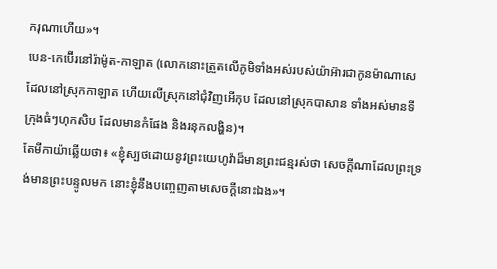ករុណាហើយ»។
បេន-កេប៊ើរនៅរ៉ាម៉ូត-កាឡាត (លោកនោះត្រួតលើភូមិទាំងអស់របស់យ៉ាអ៊ារជាកូនម៉ាណាសេ ដែលនៅស្រុកកាឡាត ហើយលើស្រុកនៅជុំវិញអើកុប ដែលនៅស្រុកបាសាន ទាំងអស់មានទីក្រុងធំៗហុកសិប ដែលមានកំផែង និងរនុកលង្ហិន)។
តែមីកាយ៉ាឆ្លើយថា៖ «ខ្ញុំស្បថដោយនូវព្រះយេហូវ៉ាដ៏មានព្រះជន្មរស់ថា សេចក្ដីណាដែលព្រះទ្រង់មានព្រះបន្ទូលមក នោះខ្ញុំនឹងបញ្ចេញតាមសេចក្ដីនោះឯង»។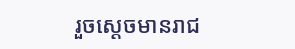រួចស្ដេចមានរាជ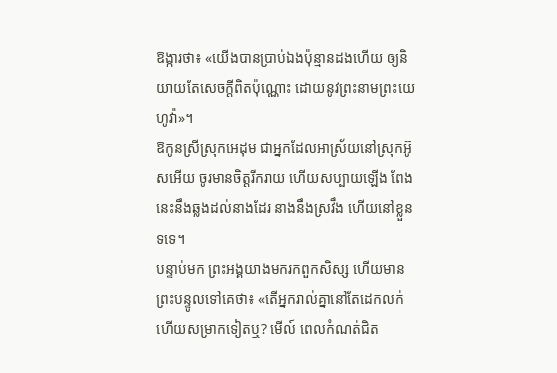ឱង្ការថា៖ «យើងបានប្រាប់ឯងប៉ុន្មានដងហើយ ឲ្យនិយាយតែសេចក្ដីពិតប៉ុណ្ណោះ ដោយនូវព្រះនាមព្រះយេហូវ៉ា»។
ឱកូនស្រីស្រុកអេដុម ជាអ្នកដែលអាស្រ័យនៅស្រុកអ៊ូសអើយ ចូរមានចិត្តរីករាយ ហើយសប្បាយឡើង ពែងនេះនឹងឆ្លងដល់នាងដែរ នាងនឹងស្រវឹង ហើយនៅខ្លួនទទេ។
បន្ទាប់មក ព្រះអង្គយាងមករកពួកសិស្ស ហើយមានព្រះបន្ទូលទៅគេថា៖ «តើអ្នករាល់គ្នានៅតែដេកលក់ ហើយសម្រាកទៀតឬ? មើល៍ ពេលកំណត់ជិត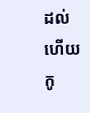ដល់ហើយ កូ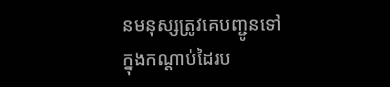នមនុស្សត្រូវគេបញ្ជូនទៅក្នុងកណ្តាប់ដៃរប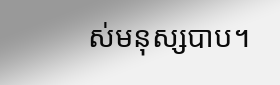ស់មនុស្សបាប។